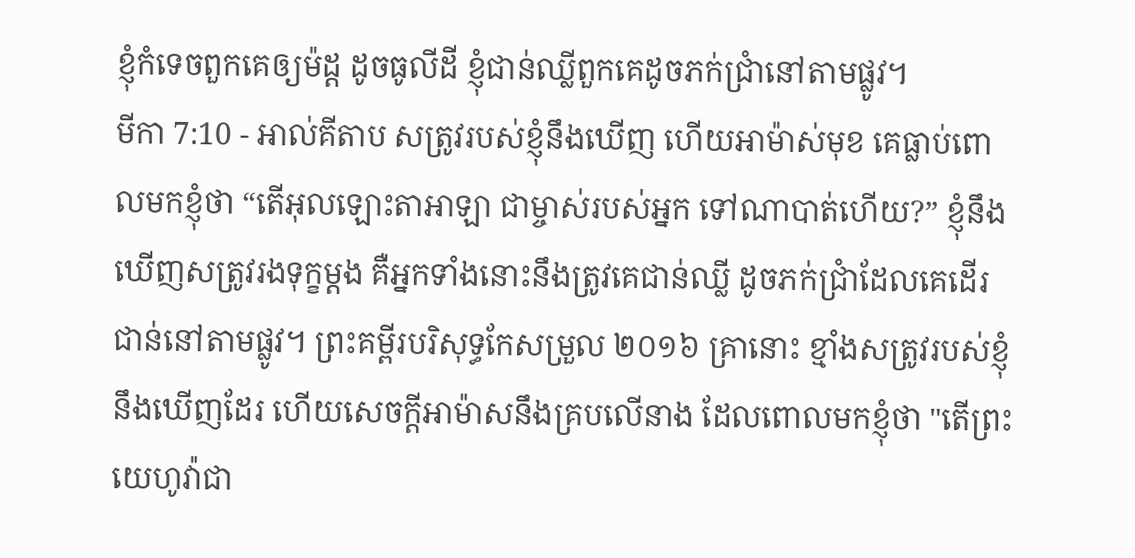ខ្ញុំកំទេចពួកគេឲ្យម៉ដ្ត ដូចធូលីដី ខ្ញុំជាន់ឈ្លីពួកគេដូចភក់ជ្រាំនៅតាមផ្លូវ។
មីកា 7:10 - អាល់គីតាប សត្រូវរបស់ខ្ញុំនឹងឃើញ ហើយអាម៉ាស់មុខ គេធ្លាប់ពោលមកខ្ញុំថា “តើអុលឡោះតាអាឡា ជាម្ចាស់របស់អ្នក ទៅណាបាត់ហើយ?” ខ្ញុំនឹងឃើញសត្រូវរងទុក្ខម្ដង គឺអ្នកទាំងនោះនឹងត្រូវគេជាន់ឈ្លី ដូចភក់ជ្រាំដែលគេដើរជាន់នៅតាមផ្លូវ។ ព្រះគម្ពីរបរិសុទ្ធកែសម្រួល ២០១៦ គ្រានោះ ខ្មាំងសត្រូវរបស់ខ្ញុំនឹងឃើញដែរ ហើយសេចក្ដីអាម៉ាសនឹងគ្របលើនាង ដែលពោលមកខ្ញុំថា "តើព្រះយេហូវ៉ាជា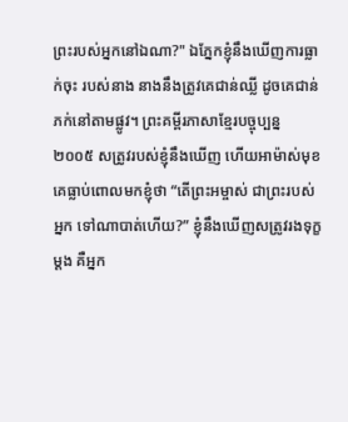ព្រះរបស់អ្នកនៅឯណា?" ឯភ្នែកខ្ញុំនឹងឃើញការធ្លាក់ចុះ របស់នាង នាងនឹងត្រូវគេជាន់ឈ្លី ដូចគេជាន់ភក់នៅតាមផ្លូវ។ ព្រះគម្ពីរភាសាខ្មែរបច្ចុប្បន្ន ២០០៥ សត្រូវរបស់ខ្ញុំនឹងឃើញ ហើយអាម៉ាស់មុខ គេធ្លាប់ពោលមកខ្ញុំថា “តើព្រះអម្ចាស់ ជាព្រះរបស់អ្នក ទៅណាបាត់ហើយ?” ខ្ញុំនឹងឃើញសត្រូវរងទុក្ខម្ដង គឺអ្នក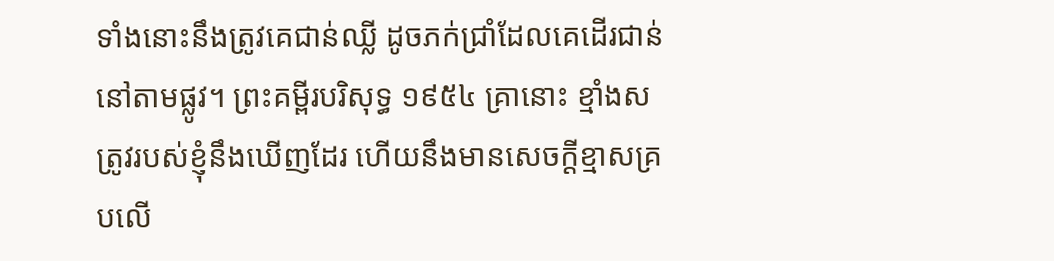ទាំងនោះនឹងត្រូវគេជាន់ឈ្លី ដូចភក់ជ្រាំដែលគេដើរជាន់នៅតាមផ្លូវ។ ព្រះគម្ពីរបរិសុទ្ធ ១៩៥៤ គ្រានោះ ខ្មាំងសត្រូវរបស់ខ្ញុំនឹងឃើញដែរ ហើយនឹងមានសេចក្ដីខ្មាសគ្របលើ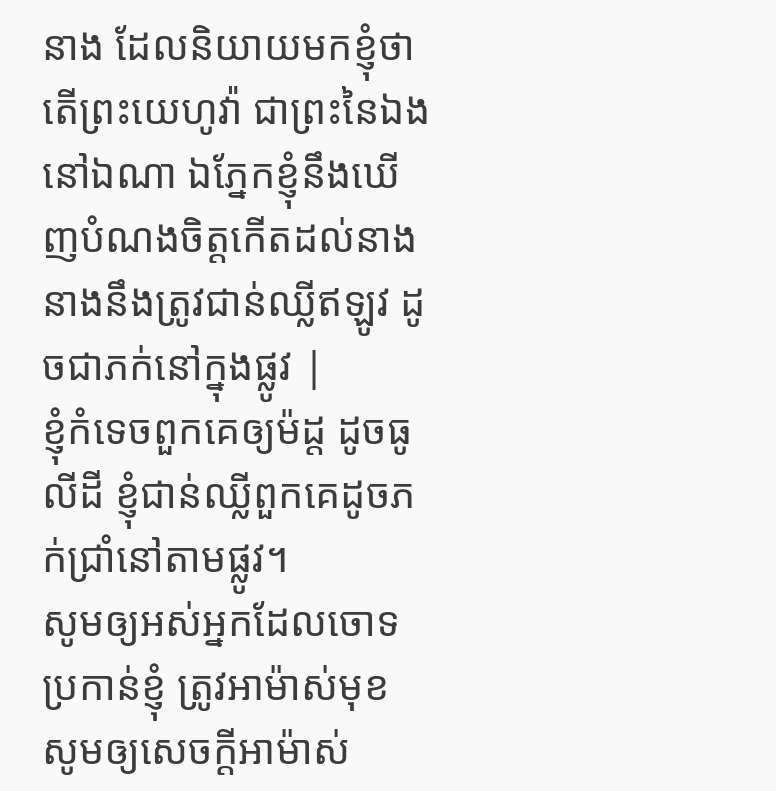នាង ដែលនិយាយមកខ្ញុំថា តើព្រះយេហូវ៉ា ជាព្រះនៃឯងនៅឯណា ឯភ្នែកខ្ញុំនឹងឃើញបំណងចិត្តកើតដល់នាង នាងនឹងត្រូវជាន់ឈ្លីឥឡូវ ដូចជាភក់នៅក្នុងផ្លូវ |
ខ្ញុំកំទេចពួកគេឲ្យម៉ដ្ត ដូចធូលីដី ខ្ញុំជាន់ឈ្លីពួកគេដូចភក់ជ្រាំនៅតាមផ្លូវ។
សូមឲ្យអស់អ្នកដែលចោទប្រកាន់ខ្ញុំ ត្រូវអាម៉ាស់មុខ សូមឲ្យសេចក្ដីអាម៉ាស់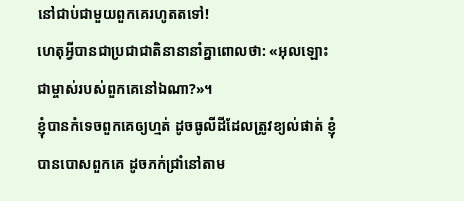នៅជាប់ជាមួយពួកគេរហូតតទៅ!
ហេតុអ្វីបានជាប្រជាជាតិនានានាំគ្នាពោលថា: «អុលឡោះជាម្ចាស់របស់ពួកគេនៅឯណា?»។
ខ្ញុំបានកំទេចពួកគេឲ្យហ្មត់ ដូចធូលីដីដែលត្រូវខ្យល់ផាត់ ខ្ញុំបានបោសពួកគេ ដូចភក់ជ្រាំនៅតាម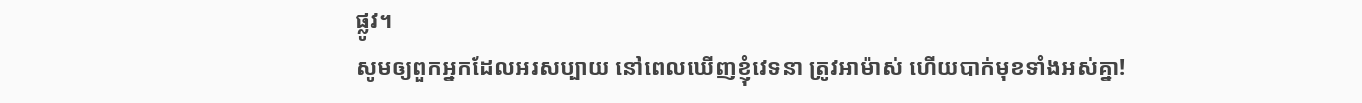ផ្លូវ។
សូមឲ្យពួកអ្នកដែលអរសប្បាយ នៅពេលឃើញខ្ញុំវេទនា ត្រូវអាម៉ាស់ ហើយបាក់មុខទាំងអស់គ្នា!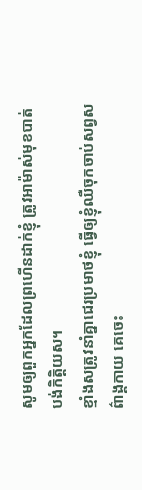សូមឲ្យពួកអ្នកដែលព្រហើនដាក់ខ្ញុំ ត្រូវអាម៉ាស់មុខបាត់បង់កិត្តិយស។
ខ្មាំងសត្រូវនាំគ្នាជេរប្រមាថខ្ញុំ ធ្វើឲ្យខ្ញុំឈឺចុកចាប់សព្វសព៌ាង្គកាយ គេចេះ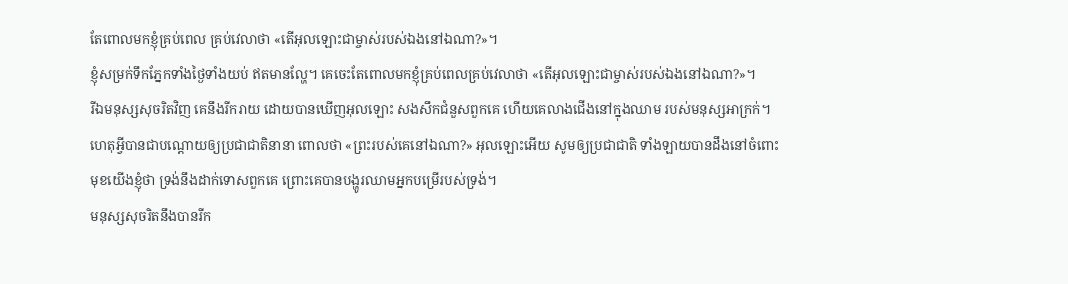តែពោលមកខ្ញុំគ្រប់ពេល គ្រប់វេលាថា «តើអុលឡោះជាម្ចាស់របស់ឯងនៅឯណា?»។
ខ្ញុំសម្រក់ទឹកភ្នែកទាំងថ្ងៃទាំងយប់ ឥតមានល្ហែ។ គេចេះតែពោលមកខ្ញុំគ្រប់ពេលគ្រប់វេលាថា «តើអុលឡោះជាម្ចាស់របស់ឯងនៅឯណា?»។
រីឯមនុស្សសុចរិតវិញ គេនឹងរីករាយ ដោយបានឃើញអុលឡោះ សងសឹកជំនួសពួកគេ ហើយគេលាងជើងនៅក្នុងឈាម របស់មនុស្សអាក្រក់។
ហេតុអ្វីបានជាបណ្ដោយឲ្យប្រជាជាតិនានា ពោលថា «ព្រះរបស់គេនៅឯណា?» អុលឡោះអើយ សូមឲ្យប្រជាជាតិ ទាំងឡាយបានដឹងនៅចំពោះមុខយើងខ្ញុំថា ទ្រង់នឹងដាក់ទោសពួកគេ ព្រោះគេបានបង្ហូរឈាមអ្នកបម្រើរបស់ទ្រង់។
មនុស្សសុចរិតនឹងបានរីក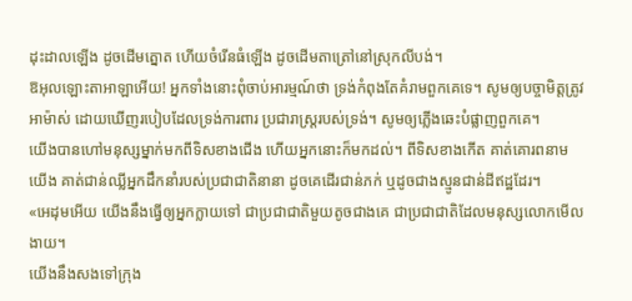ដុះដាលឡើង ដូចដើមត្នោត ហើយចំរើនធំឡើង ដូចដើមតាត្រៅនៅស្រុកលីបង់។
ឱអុលឡោះតាអាឡាអើយ! អ្នកទាំងនោះពុំចាប់អារម្មណ៍ថា ទ្រង់កំពុងតែគំរាមពួកគេទេ។ សូមឲ្យបច្ចាមិត្តត្រូវអាម៉ាស់ ដោយឃើញរបៀបដែលទ្រង់ការពារ ប្រជារាស្ដ្ររបស់ទ្រង់។ សូមឲ្យភ្លើងឆេះបំផ្លាញពួកគេ។
យើងបានហៅមនុស្សម្នាក់មកពីទិសខាងជើង ហើយអ្នកនោះក៏មកដល់។ ពីទិសខាងកើត គាត់គោរពនាមយើង គាត់ជាន់ឈ្លីអ្នកដឹកនាំរបស់ប្រជាជាតិនានា ដូចគេដើរជាន់ភក់ ឬដូចជាងស្មូនជាន់ដីឥដ្ឋដែរ។
«អេដុមអើយ យើងនឹងធ្វើឲ្យអ្នកក្លាយទៅ ជាប្រជាជាតិមួយតូចជាងគេ ជាប្រជាជាតិដែលមនុស្សលោកមើលងាយ។
យើងនឹងសងទៅក្រុង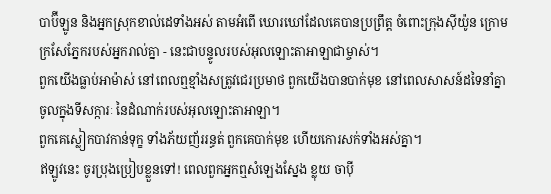បាប៊ីឡូន និងអ្នកស្រុកខាល់ដេទាំងអស់ តាមអំពើ ឃោរឃៅដែលគេបានប្រព្រឹត្ត ចំពោះក្រុងស៊ីយ៉ូន ក្រោមក្រសែភ្នែករបស់អ្នករាល់គ្នា - នេះជាបន្ទូលរបស់អុលឡោះតាអាឡាជាម្ចាស់។
ពួកយើងធ្លាប់អាម៉ាស់ នៅពេលឮខ្មាំងសត្រូវជេរប្រមាថ ពួកយើងបានបាក់មុខ នៅពេលសាសន៍ដទៃនាំគ្នាចូលក្នុងទីសក្ការៈ នៃដំណាក់របស់អុលឡោះតាអាឡា។
ពួកគេស្លៀកបាវកាន់ទុក្ខ ទាំងភ័យញ័ររន្ធត់ ពួកគេបាក់មុខ ហើយកោរសក់ទាំងអស់គ្នា។
ឥឡូវនេះ ចូរប្រុងប្រៀបខ្លួនទៅ! ពេលពួកអ្នកឮសំឡេងស្នែង ខ្លុយ ចាប៉ី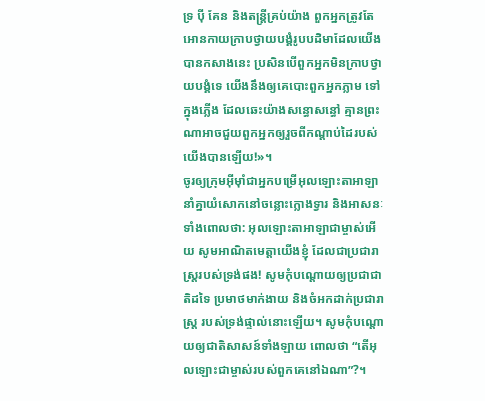ទ្រ ប៉ី គែន និងតន្ត្រីគ្រប់យ៉ាង ពួកអ្នកត្រូវតែអោនកាយក្រាបថ្វាយបង្គំរូបបដិមាដែលយើងបានកសាងនេះ ប្រសិនបើពួកអ្នកមិនក្រាបថ្វាយបង្គំទេ យើងនឹងឲ្យគេបោះពួកអ្នកភ្លាម ទៅក្នុងភ្លើង ដែលឆេះយ៉ាងសន្ធោសន្ធៅ គ្មានព្រះណាអាចជួយពួកអ្នកឲ្យរួចពីកណ្ដាប់ដៃរបស់យើងបានឡើយ!»។
ចូរឲ្យក្រុមអ៊ីមុាំជាអ្នកបម្រើអុលឡោះតាអាឡា នាំគ្នាយំសោកនៅចន្លោះក្លោងទ្វារ និងអាសនៈ ទាំងពោលថា: អុលឡោះតាអាឡាជាម្ចាស់អើយ សូមអាណិតមេត្តាយើងខ្ញុំ ដែលជាប្រជារាស្ត្ររបស់ទ្រង់ផង! សូមកុំបណ្ដោយឲ្យប្រជាជាតិដទៃ ប្រមាថមាក់ងាយ និងចំអកដាក់ប្រជារាស្ត្រ របស់ទ្រង់ផ្ទាល់នោះឡើយ។ សូមកុំបណ្ដោយឲ្យជាតិសាសន៍ទាំងឡាយ ពោលថា “តើអុលឡោះជាម្ចាស់របស់ពួកគេនៅឯណា”?។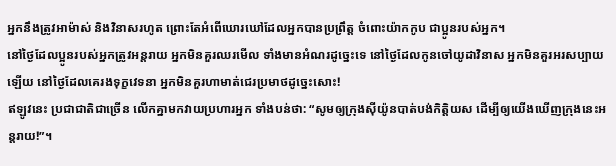អ្នកនឹងត្រូវអាម៉ាស់ និងវិនាសរហូត ព្រោះតែអំពើឃោរឃៅដែលអ្នកបានប្រព្រឹត្ត ចំពោះយ៉ាកកូប ជាប្អូនរបស់អ្នក។
នៅថ្ងៃដែលប្អូនរបស់អ្នកត្រូវអន្តរាយ អ្នកមិនគួរឈរមើល ទាំងមានអំណរដូច្នេះទេ នៅថ្ងៃដែលកូនចៅយូដាវិនាស អ្នកមិនគួរអរសប្បាយឡើយ នៅថ្ងៃដែលគេរងទុក្ខវេទនា អ្នកមិនគួរហាមាត់ជេរប្រមាថដូច្នេះសោះ!
ឥឡូវនេះ ប្រជាជាតិជាច្រើន លើកគ្នាមកវាយប្រហារអ្នក ទាំងបន់ថា: “សូមឲ្យក្រុងស៊ីយ៉ូនបាត់បង់កិត្តិយស ដើម្បីឲ្យយើងឃើញក្រុងនេះអន្តរាយ!”។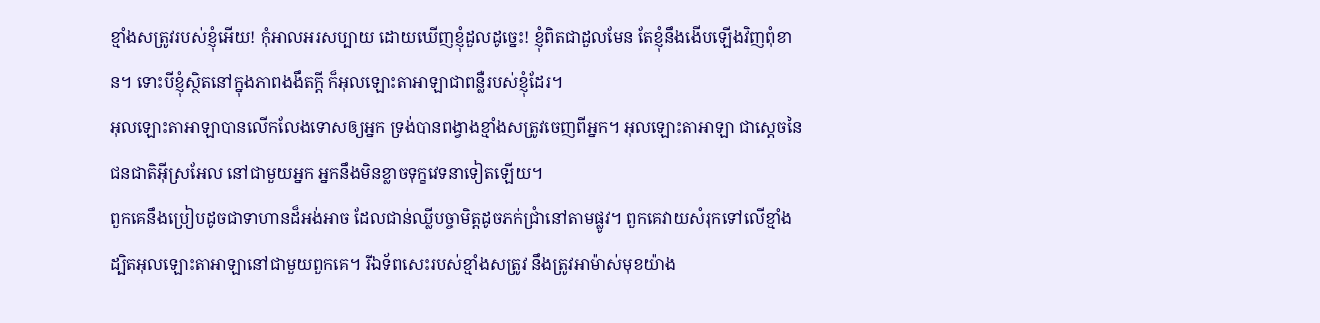ខ្មាំងសត្រូវរបស់ខ្ញុំអើយ! កុំអាលអរសប្បាយ ដោយឃើញខ្ញុំដួលដូច្នេះ! ខ្ញុំពិតជាដួលមែន តែខ្ញុំនឹងងើបឡើងវិញពុំខាន។ ទោះបីខ្ញុំស្ថិតនៅក្នុងភាពងងឹតក្ដី ក៏អុលឡោះតាអាឡាជាពន្លឺរបស់ខ្ញុំដែរ។
អុលឡោះតាអាឡាបានលើកលែងទោសឲ្យអ្នក ទ្រង់បានពង្វាងខ្មាំងសត្រូវចេញពីអ្នក។ អុលឡោះតាអាឡា ជាស្តេចនៃ ជនជាតិអ៊ីស្រអែល នៅជាមួយអ្នក អ្នកនឹងមិនខ្លាចទុក្ខវេទនាទៀតឡើយ។
ពួកគេនឹងប្រៀបដូចជាទាហានដ៏អង់អាច ដែលជាន់ឈ្លីបច្ចាមិត្តដូចភក់ជ្រាំនៅតាមផ្លូវ។ ពួកគេវាយសំរុកទៅលើខ្មាំង ដ្បិតអុលឡោះតាអាឡានៅជាមួយពួកគេ។ រីឯទ័ពសេះរបស់ខ្មាំងសត្រូវ នឹងត្រូវអាម៉ាស់មុខយ៉ាង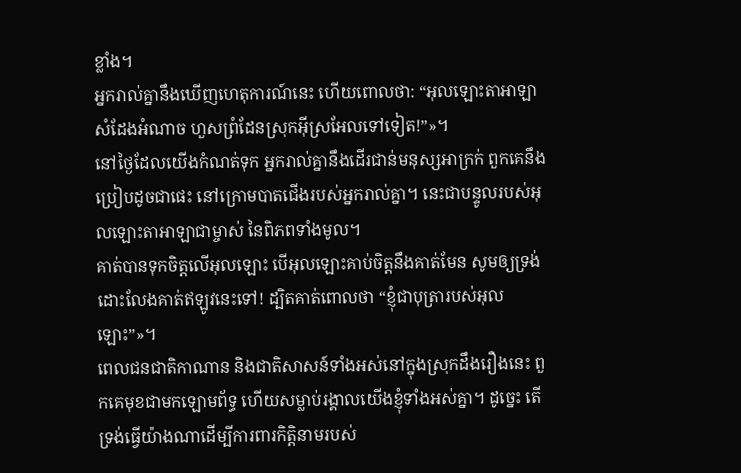ខ្លាំង។
អ្នករាល់គ្នានឹងឃើញហេតុការណ៍នេះ ហើយពោលថា: “អុលឡោះតាអាឡាសំដែងអំណាច ហួសព្រំដែនស្រុកអ៊ីស្រអែលទៅទៀត!”»។
នៅថ្ងៃដែលយើងកំណត់ទុក អ្នករាល់គ្នានឹងដើរជាន់មនុស្សអាក្រក់ ពួកគេនឹងប្រៀបដូចជាផេះ នៅក្រោមបាតជើងរបស់អ្នករាល់គ្នា។ នេះជាបន្ទូលរបស់អុលឡោះតាអាឡាជាម្ចាស់ នៃពិភពទាំងមូល។
គាត់បានទុកចិត្ដលើអុលឡោះ បើអុលឡោះគាប់ចិត្តនឹងគាត់មែន សូមឲ្យទ្រង់ដោះលែងគាត់ឥឡូវនេះទៅ! ដ្បិតគាត់ពោលថា “ខ្ញុំជាបុត្រារបស់អុលឡោះ”»។
ពេលជនជាតិកាណាន និងជាតិសាសន៍ទាំងអស់នៅក្នុងស្រុកដឹងរឿងនេះ ពួកគេមុខជាមកឡោមព័ទ្ធ ហើយសម្លាប់រង្គាលយើងខ្ញុំទាំងអស់គ្នា។ ដូច្នេះ តើទ្រង់ធ្វើយ៉ាងណាដើម្បីការពារកិត្តិនាមរបស់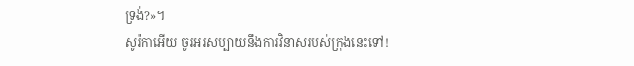ទ្រង់?»។
សូរ៉កាអើយ ចូរអរសប្បាយនឹងការវិនាសរបស់ក្រុងនេះទៅ!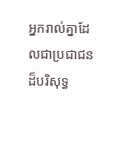អ្នករាល់គ្នាដែលជាប្រជាជនដ៏បរិសុទ្ធ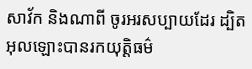សាវ័ក និងណាពី ចូរអរសប្បាយដែរ ដ្បិតអុលឡោះបានរកយុត្ដិធម៌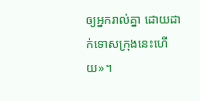ឲ្យអ្នករាល់គ្នា ដោយដាក់ទោសក្រុងនេះហើយ»។